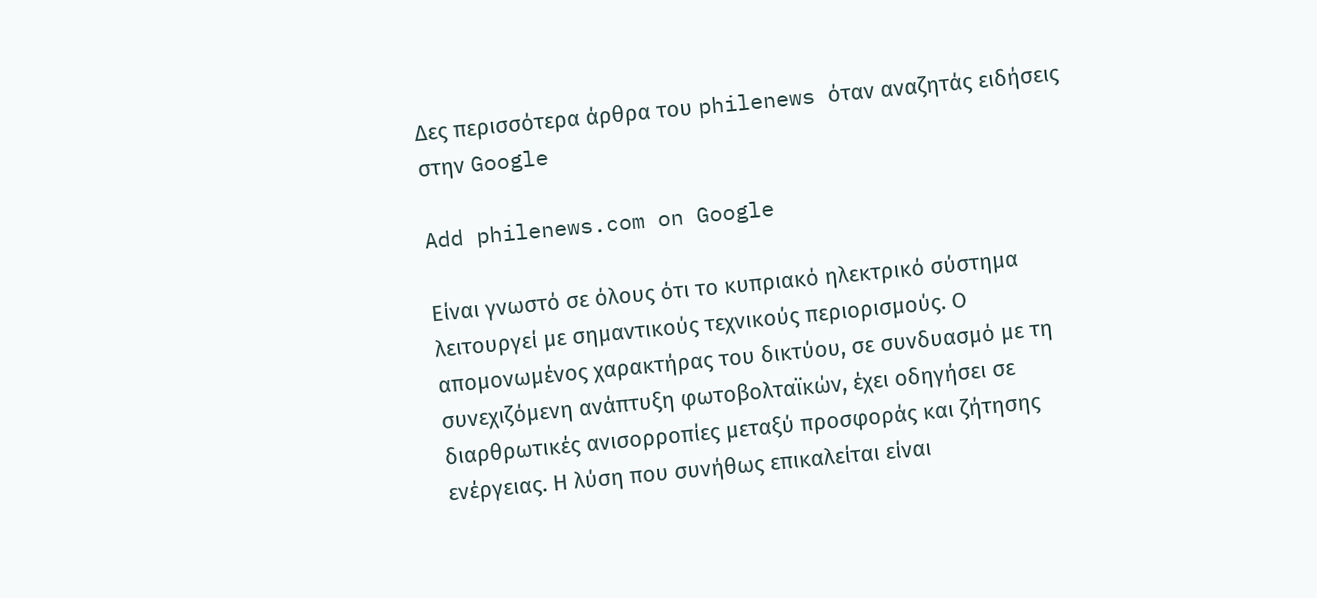Δες περισσότερα άρθρα του philenews όταν αναζητάς ειδήσεις στην Google

Add philenews.com on Google

Είναι γνωστό σε όλους ότι το κυπριακό ηλεκτρικό σύστημα λειτουργεί με σημαντικούς τεχνικούς περιορισμούς. Ο απομονωμένος χαρακτήρας του δικτύου, σε συνδυασμό με τη συνεχιζόμενη ανάπτυξη φωτοβολταϊκών, έχει οδηγήσει σε διαρθρωτικές ανισορροπίες μεταξύ προσφοράς και ζήτησης ενέργειας. Η λύση που συνήθως επικαλείται είναι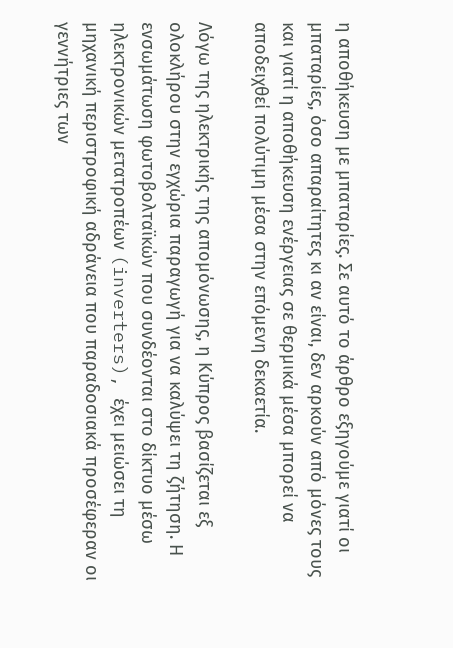η αποθήκευση με μπαταρίες. Σε αυτό το άρθρο εξηγούμε γιατί οι μπαταρίες, όσο απαραίτητες κι αν είναι, δεν αρκούν από μόνες τους και γιατί η αποθήκευση ενέργειας σε θερμικά μέσα μπορεί να αποδειχθεί πολύτιμη μέσα στην επόμενη δεκαετία.

Λόγω της ηλεκτρικής της απομόνωσης, η Κύπρος βασίζεται εξ ολοκλήρου στην εγχώρια παραγωγή για να καλύψει τη ζήτηση. Η ενσωμάτωση φωτοβολταϊκών που συνδέονται στο δίκτυο μέσω ηλεκτρονικών μετατροπέων (inverters), έχει μειώσει τη μηχανική περιστροφική αδράνεια που παραδοσιακά προσέφεραν οι γεννήτριες των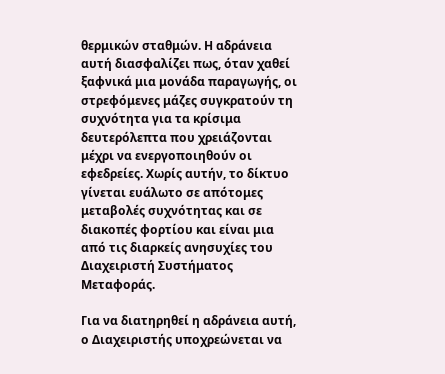θερμικών σταθμών. Η αδράνεια αυτή διασφαλίζει πως, όταν χαθεί ξαφνικά μια μονάδα παραγωγής, οι στρεφόμενες μάζες συγκρατούν τη συχνότητα για τα κρίσιμα δευτερόλεπτα που χρειάζονται μέχρι να ενεργοποιηθούν οι εφεδρείες. Χωρίς αυτήν, το δίκτυο γίνεται ευάλωτο σε απότομες μεταβολές συχνότητας και σε διακοπές φορτίου και είναι μια από τις διαρκείς ανησυχίες του Διαχειριστή Συστήματος Μεταφοράς.

Για να διατηρηθεί η αδράνεια αυτή, ο Διαχειριστής υποχρεώνεται να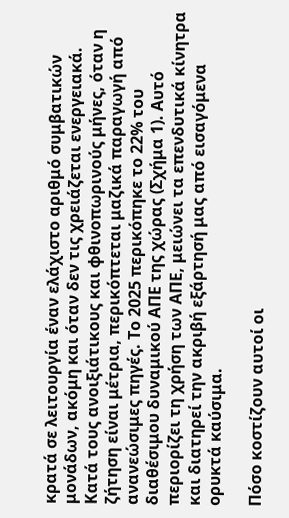κρατά σε λειτουργία έναν ελάχιστο αριθμό συμβατικών μονάδων, ακόμη και όταν δεν τις χρειάζεται ενεργειακά. Κατά τους ανοιξιάτικους και φθινοπωρινούς μήνες, όταν η ζήτηση είναι μέτρια, περικόπτεται μαζικά παραγωγή από ανανεώσιμες πηγές. Το 2025 περικόπηκε το 22% του διαθέσιμου δυναμικού ΑΠΕ της χώρας (Σχήμα 1). Αυτό περιορίζει τη χρήση των ΑΠΕ, μειώνει τα επενδυτικά κίνητρα και διατηρεί την ακριβή εξάρτησή μας από εισαγόμενα ορυκτά καύσιμα.

Πόσο κοστίζουν αυτοί οι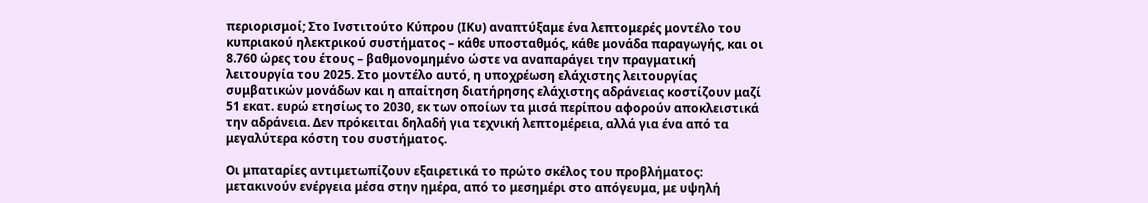περιορισμοί; Στο Ινστιτούτο Κύπρου (ΙΚυ) αναπτύξαμε ένα λεπτομερές μοντέλο του κυπριακού ηλεκτρικού συστήματος – κάθε υποσταθμός, κάθε μονάδα παραγωγής, και οι 8.760 ώρες του έτους – βαθμονομημένο ώστε να αναπαράγει την πραγματική λειτουργία του 2025. Στο μοντέλο αυτό, η υποχρέωση ελάχιστης λειτουργίας συμβατικών μονάδων και η απαίτηση διατήρησης ελάχιστης αδράνειας κοστίζουν μαζί 51 εκατ. ευρώ ετησίως το 2030, εκ των οποίων τα μισά περίπου αφορούν αποκλειστικά την αδράνεια. Δεν πρόκειται δηλαδή για τεχνική λεπτομέρεια, αλλά για ένα από τα μεγαλύτερα κόστη του συστήματος.

Οι μπαταρίες αντιμετωπίζουν εξαιρετικά το πρώτο σκέλος του προβλήματος: μετακινούν ενέργεια μέσα στην ημέρα, από το μεσημέρι στο απόγευμα, με υψηλή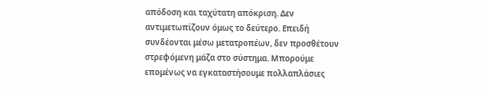απόδοση και ταχύτατη απόκριση. Δεν αντιμετωπίζουν όμως το δεύτερο. Επειδή συνδέονται μέσω μετατροπέων, δεν προσθέτουν στρεφόμενη μάζα στο σύστημα. Μπορούμε επομένως να εγκαταστήσουμε πολλαπλάσιες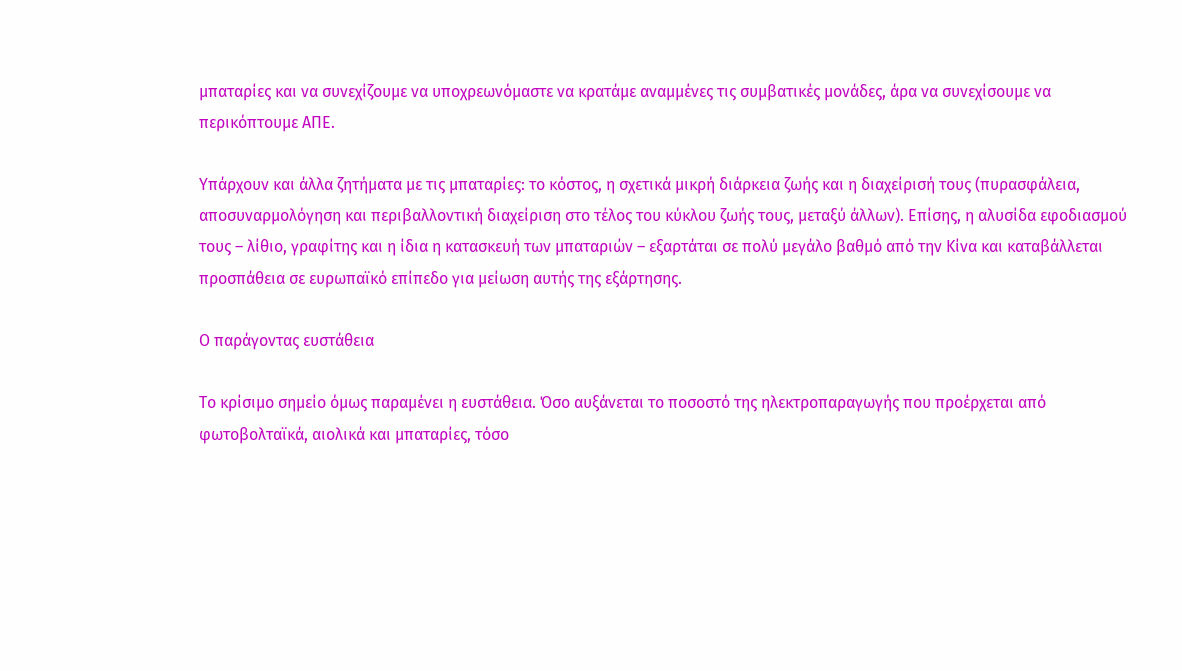μπαταρίες και να συνεχίζουμε να υποχρεωνόμαστε να κρατάμε αναμμένες τις συμβατικές μονάδες, άρα να συνεχίσουμε να περικόπτουμε ΑΠΕ.

Υπάρχουν και άλλα ζητήματα με τις μπαταρίες: το κόστος, η σχετικά μικρή διάρκεια ζωής και η διαχείρισή τους (πυρασφάλεια, αποσυναρμολόγηση και περιβαλλοντική διαχείριση στο τέλος του κύκλου ζωής τους, μεταξύ άλλων). Επίσης, η αλυσίδα εφοδιασμού τους – λίθιο, γραφίτης και η ίδια η κατασκευή των μπαταριών – εξαρτάται σε πολύ μεγάλο βαθμό από την Κίνα και καταβάλλεται προσπάθεια σε ευρωπαϊκό επίπεδο για μείωση αυτής της εξάρτησης.

Ο παράγοντας ευστάθεια

Το κρίσιμο σημείο όμως παραμένει η ευστάθεια. Όσο αυξάνεται το ποσοστό της ηλεκτροπαραγωγής που προέρχεται από φωτοβολταϊκά, αιολικά και μπαταρίες, τόσο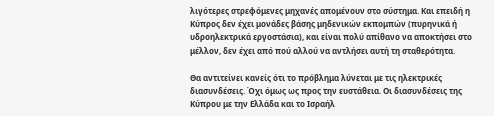λιγότερες στρεφόμενες μηχανές απομένουν στο σύστημα. Και επειδή η Κύπρος δεν έχει μονάδες βάσης μηδενικών εκπομπών (πυρηνικά ή υδροηλεκτρικά εργοστάσια), και είναι πολύ απίθανο να αποκτήσει στο μέλλον, δεν έχει από πού αλλού να αντλήσει αυτή τη σταθερότητα.

Θα αντιτείνει κανείς ότι το πρόβλημα λύνεται με τις ηλεκτρικές διασυνδέσεις. Όχι όμως ως προς την ευστάθεια. Οι διασυνδέσεις της Κύπρου με την Ελλάδα και το Ισραήλ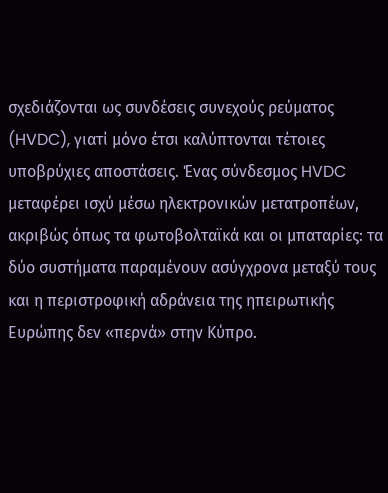σχεδιάζονται ως συνδέσεις συνεχούς ρεύματος (HVDC), γιατί μόνο έτσι καλύπτονται τέτοιες υποβρύχιες αποστάσεις. Ένας σύνδεσμος HVDC μεταφέρει ισχύ μέσω ηλεκτρονικών μετατροπέων, ακριβώς όπως τα φωτοβολταϊκά και οι μπαταρίες: τα δύο συστήματα παραμένουν ασύγχρονα μεταξύ τους και η περιστροφική αδράνεια της ηπειρωτικής Ευρώπης δεν «περνά» στην Κύπρο.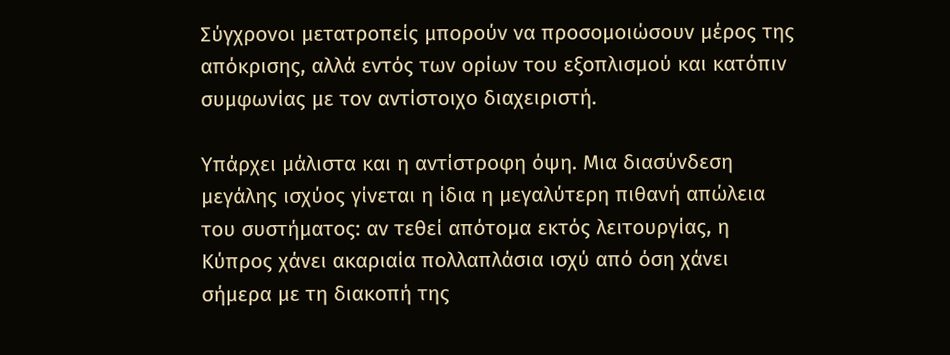Σύγχρονοι μετατροπείς μπορούν να προσομοιώσουν μέρος της απόκρισης, αλλά εντός των ορίων του εξοπλισμού και κατόπιν συμφωνίας με τον αντίστοιχο διαχειριστή.

Υπάρχει μάλιστα και η αντίστροφη όψη. Μια διασύνδεση μεγάλης ισχύος γίνεται η ίδια η μεγαλύτερη πιθανή απώλεια του συστήματος: αν τεθεί απότομα εκτός λειτουργίας, η Κύπρος χάνει ακαριαία πολλαπλάσια ισχύ από όση χάνει σήμερα με τη διακοπή της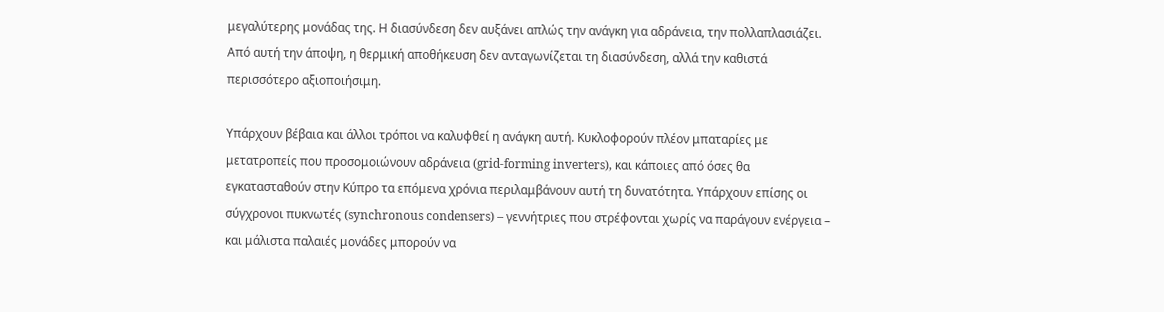μεγαλύτερης μονάδας της. Η διασύνδεση δεν αυξάνει απλώς την ανάγκη για αδράνεια, την πολλαπλασιάζει. Από αυτή την άποψη, η θερμική αποθήκευση δεν ανταγωνίζεται τη διασύνδεση, αλλά την καθιστά περισσότερο αξιοποιήσιμη.

Υπάρχουν βέβαια και άλλοι τρόποι να καλυφθεί η ανάγκη αυτή. Κυκλοφορούν πλέον μπαταρίες με μετατροπείς που προσομοιώνουν αδράνεια (grid-forming inverters), και κάποιες από όσες θα εγκατασταθούν στην Κύπρο τα επόμενα χρόνια περιλαμβάνουν αυτή τη δυνατότητα. Υπάρχουν επίσης οι σύγχρονοι πυκνωτές (synchronous condensers) – γεννήτριες που στρέφονται χωρίς να παράγουν ενέργεια – και μάλιστα παλαιές μονάδες μπορούν να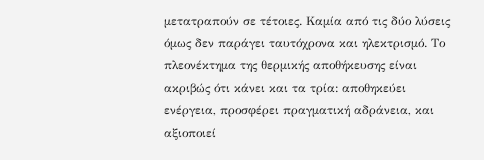μετατραπούν σε τέτοιες. Καμία από τις δύο λύσεις όμως δεν παράγει ταυτόχρονα και ηλεκτρισμό. Το πλεονέκτημα της θερμικής αποθήκευσης είναι ακριβώς ότι κάνει και τα τρία: αποθηκεύει ενέργεια, προσφέρει πραγματική αδράνεια, και αξιοποιεί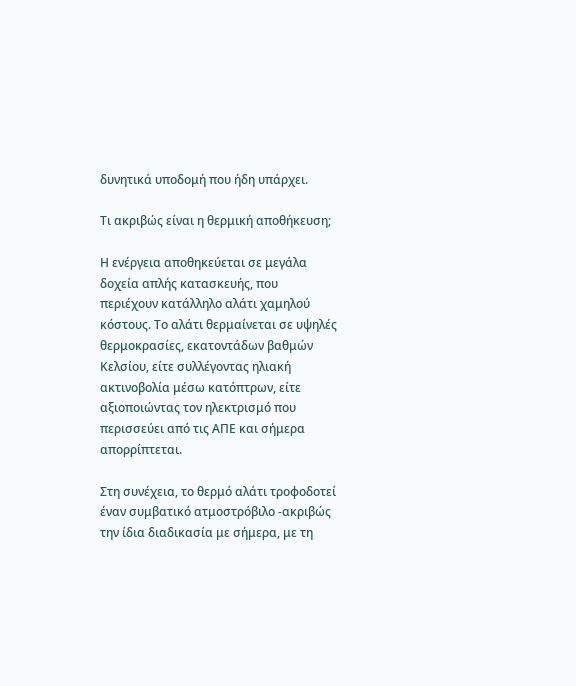δυνητικά υποδομή που ήδη υπάρχει.

Τι ακριβώς είναι η θερμική αποθήκευση;

Η ενέργεια αποθηκεύεται σε μεγάλα δοχεία απλής κατασκευής, που περιέχουν κατάλληλο αλάτι χαμηλού κόστους. Το αλάτι θερμαίνεται σε υψηλές θερμοκρασίες, εκατοντάδων βαθμών Κελσίου, είτε συλλέγοντας ηλιακή ακτινοβολία μέσω κατόπτρων, είτε αξιοποιώντας τον ηλεκτρισμό που περισσεύει από τις ΑΠΕ και σήμερα απορρίπτεται.

Στη συνέχεια, το θερμό αλάτι τροφοδοτεί έναν συμβατικό ατμοστρόβιλο -ακριβώς την ίδια διαδικασία με σήμερα, με τη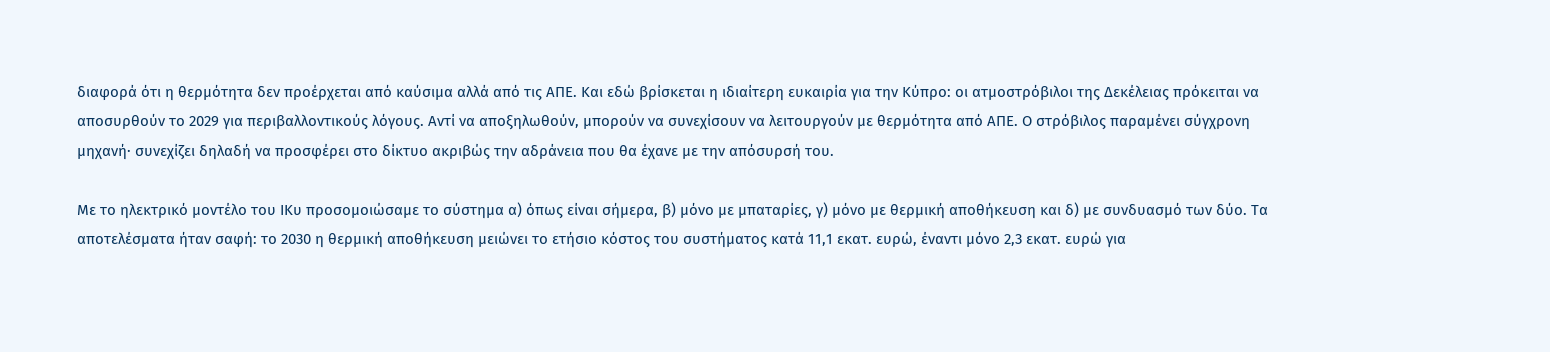διαφορά ότι η θερμότητα δεν προέρχεται από καύσιμα αλλά από τις ΑΠΕ. Και εδώ βρίσκεται η ιδιαίτερη ευκαιρία για την Κύπρο: οι ατμοστρόβιλοι της Δεκέλειας πρόκειται να αποσυρθούν το 2029 για περιβαλλοντικούς λόγους. Αντί να αποξηλωθούν, μπορούν να συνεχίσουν να λειτουργούν με θερμότητα από ΑΠΕ. Ο στρόβιλος παραμένει σύγχρονη μηχανή· συνεχίζει δηλαδή να προσφέρει στο δίκτυο ακριβώς την αδράνεια που θα έχανε με την απόσυρσή του.

Με το ηλεκτρικό μοντέλο του ΙΚυ προσομοιώσαμε το σύστημα α) όπως είναι σήμερα, β) μόνο με μπαταρίες, γ) μόνο με θερμική αποθήκευση και δ) με συνδυασμό των δύο. Τα αποτελέσματα ήταν σαφή: το 2030 η θερμική αποθήκευση μειώνει το ετήσιο κόστος του συστήματος κατά 11,1 εκατ. ευρώ, έναντι μόνο 2,3 εκατ. ευρώ για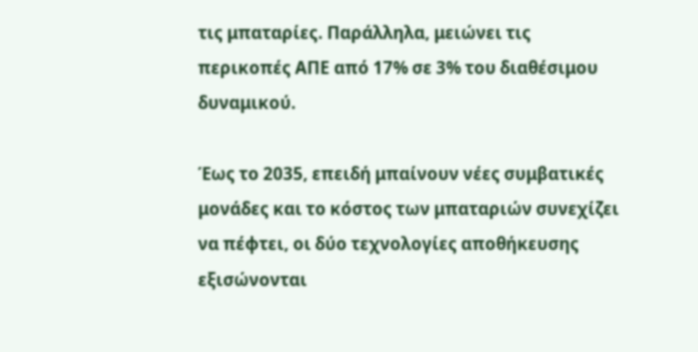τις μπαταρίες. Παράλληλα, μειώνει τις περικοπές ΑΠΕ από 17% σε 3% του διαθέσιμου δυναμικού.

Έως το 2035, επειδή μπαίνουν νέες συμβατικές μονάδες και το κόστος των μπαταριών συνεχίζει να πέφτει, οι δύο τεχνολογίες αποθήκευσης εξισώνονται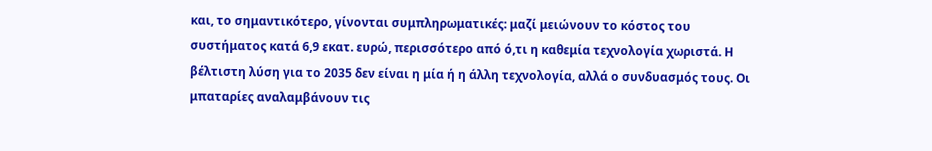και, το σημαντικότερο, γίνονται συμπληρωματικές: μαζί μειώνουν το κόστος του συστήματος κατά 6,9 εκατ. ευρώ, περισσότερο από ό,τι η καθεμία τεχνολογία χωριστά. Η βέλτιστη λύση για το 2035 δεν είναι η μία ή η άλλη τεχνολογία, αλλά ο συνδυασμός τους. Οι μπαταρίες αναλαμβάνουν τις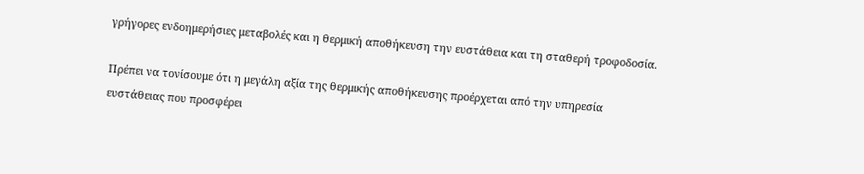γρήγορες ενδοημερήσιες μεταβολές και η θερμική αποθήκευση την ευστάθεια και τη σταθερή τροφοδοσία.

Πρέπει να τονίσουμε ότι η μεγάλη αξία της θερμικής αποθήκευσης προέρχεται από την υπηρεσία ευστάθειας που προσφέρει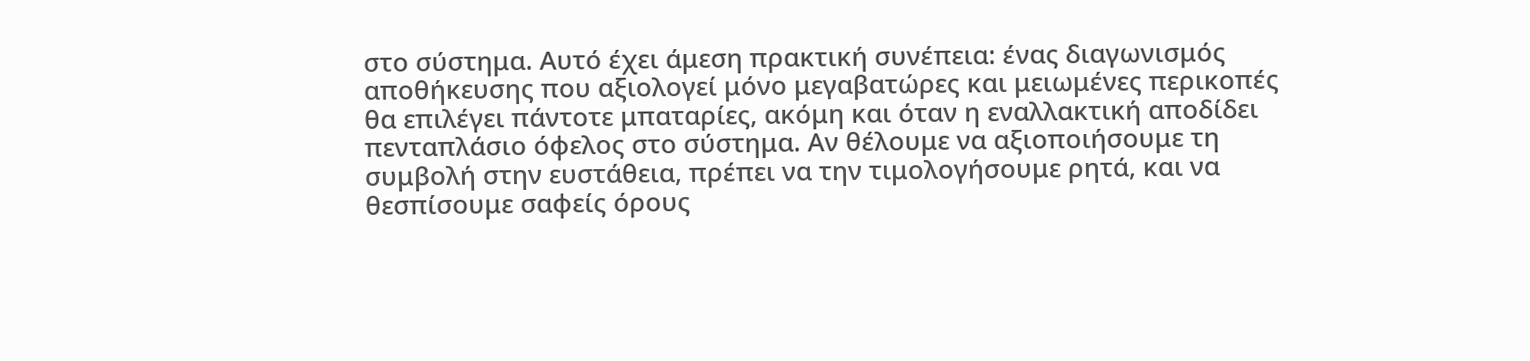στο σύστημα. Αυτό έχει άμεση πρακτική συνέπεια: ένας διαγωνισμός αποθήκευσης που αξιολογεί μόνο μεγαβατώρες και μειωμένες περικοπές θα επιλέγει πάντοτε μπαταρίες, ακόμη και όταν η εναλλακτική αποδίδει πενταπλάσιο όφελος στο σύστημα. Αν θέλουμε να αξιοποιήσουμε τη συμβολή στην ευστάθεια, πρέπει να την τιμολογήσουμε ρητά, και να θεσπίσουμε σαφείς όρους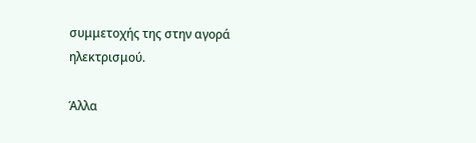συμμετοχής της στην αγορά ηλεκτρισμού.

Άλλα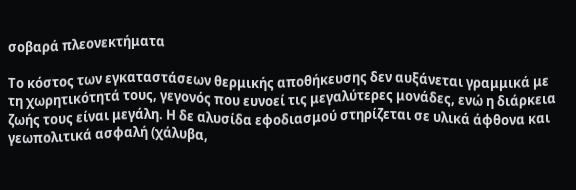σοβαρά πλεονεκτήματα

Το κόστος των εγκαταστάσεων θερμικής αποθήκευσης δεν αυξάνεται γραμμικά με τη χωρητικότητά τους, γεγονός που ευνοεί τις μεγαλύτερες μονάδες, ενώ η διάρκεια ζωής τους είναι μεγάλη. Η δε αλυσίδα εφοδιασμού στηρίζεται σε υλικά άφθονα και γεωπολιτικά ασφαλή (χάλυβα,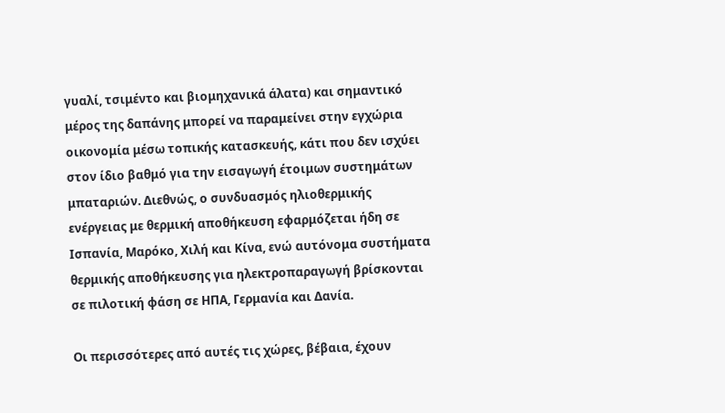γυαλί, τσιμέντο και βιομηχανικά άλατα) και σημαντικό μέρος της δαπάνης μπορεί να παραμείνει στην εγχώρια οικονομία μέσω τοπικής κατασκευής, κάτι που δεν ισχύει στον ίδιο βαθμό για την εισαγωγή έτοιμων συστημάτων μπαταριών. Διεθνώς, ο συνδυασμός ηλιοθερμικής ενέργειας με θερμική αποθήκευση εφαρμόζεται ήδη σε Ισπανία, Μαρόκο, Χιλή και Κίνα, ενώ αυτόνομα συστήματα θερμικής αποθήκευσης για ηλεκτροπαραγωγή βρίσκονται σε πιλοτική φάση σε ΗΠΑ, Γερμανία και Δανία.

Οι περισσότερες από αυτές τις χώρες, βέβαια, έχουν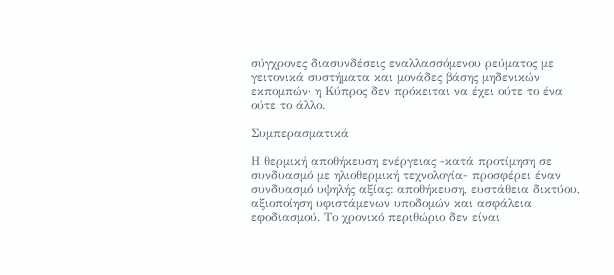σύγχρονες διασυνδέσεις εναλλασσόμενου ρεύματος με γειτονικά συστήματα και μονάδες βάσης μηδενικών εκπομπών· η Κύπρος δεν πρόκειται να έχει ούτε το ένα ούτε το άλλο.

Συμπερασματικά

Η θερμική αποθήκευση ενέργειας -κατά προτίμηση σε συνδυασμό με ηλιοθερμική τεχνολογία- προσφέρει έναν συνδυασμό υψηλής αξίας: αποθήκευση, ευστάθεια δικτύου, αξιοποίηση υφιστάμενων υποδομών και ασφάλεια εφοδιασμού. Το χρονικό περιθώριο δεν είναι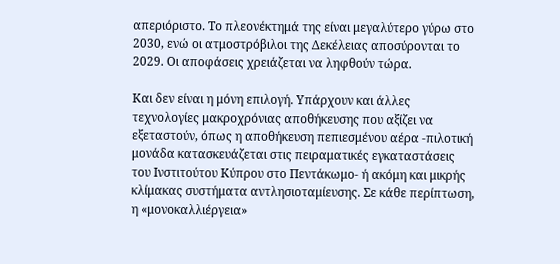απεριόριστο. Το πλεονέκτημά της είναι μεγαλύτερο γύρω στο 2030, ενώ οι ατμοστρόβιλοι της Δεκέλειας αποσύρονται το 2029. Οι αποφάσεις χρειάζεται να ληφθούν τώρα.

Και δεν είναι η μόνη επιλογή. Υπάρχουν και άλλες τεχνολογίες μακροχρόνιας αποθήκευσης που αξίζει να εξεταστούν, όπως η αποθήκευση πεπιεσμένου αέρα -πιλοτική μονάδα κατασκευάζεται στις πειραματικές εγκαταστάσεις του Ινστιτούτου Κύπρου στο Πεντάκωμο- ή ακόμη και μικρής κλίμακας συστήματα αντλησιοταμίευσης. Σε κάθε περίπτωση, η «μονοκαλλιέργεια»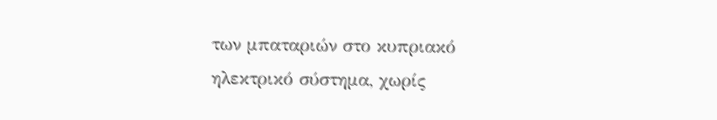των μπαταριών στο κυπριακό ηλεκτρικό σύστημα, χωρίς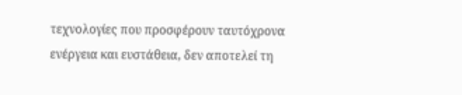τεχνολογίες που προσφέρουν ταυτόχρονα ενέργεια και ευστάθεια, δεν αποτελεί τη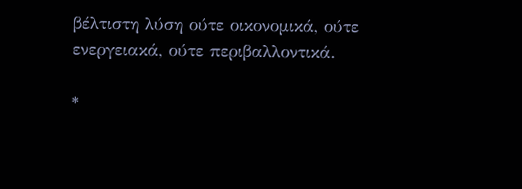βέλτιστη λύση ούτε οικονομικά, ούτε ενεργειακά, ούτε περιβαλλοντικά.

*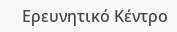Ερευνητικό Κέντρο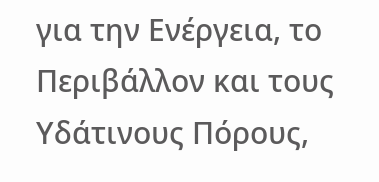για την Ενέργεια, το Περιβάλλον και τους Υδάτινους Πόρους,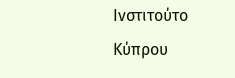Ινστιτούτο Κύπρου